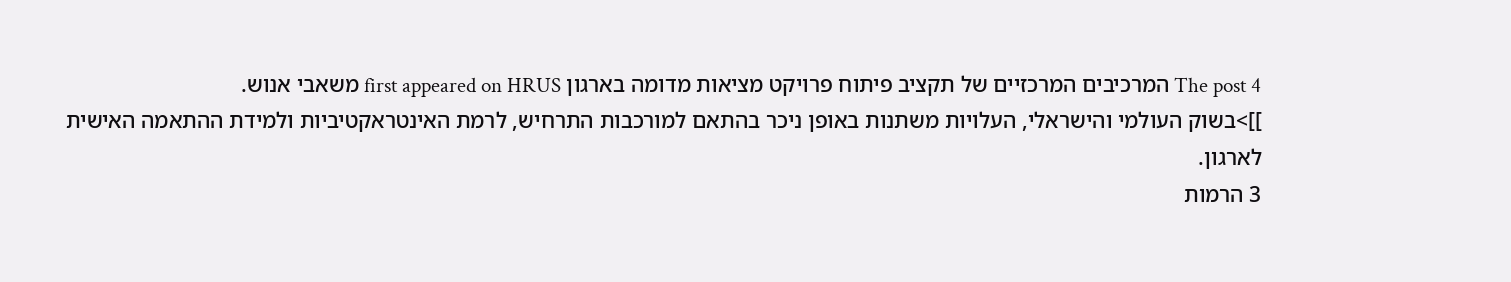The post 4 המרכיבים המרכזיים של תקציב פיתוח פרויקט מציאות מדומה בארגון first appeared on HRUS משאבי אנוש.
]]>בשוק העולמי והישראלי, העלויות משתנות באופן ניכר בהתאם למורכבות התרחיש, לרמת האינטראקטיביות ולמידת ההתאמה האישית לארגון.
3 הרמות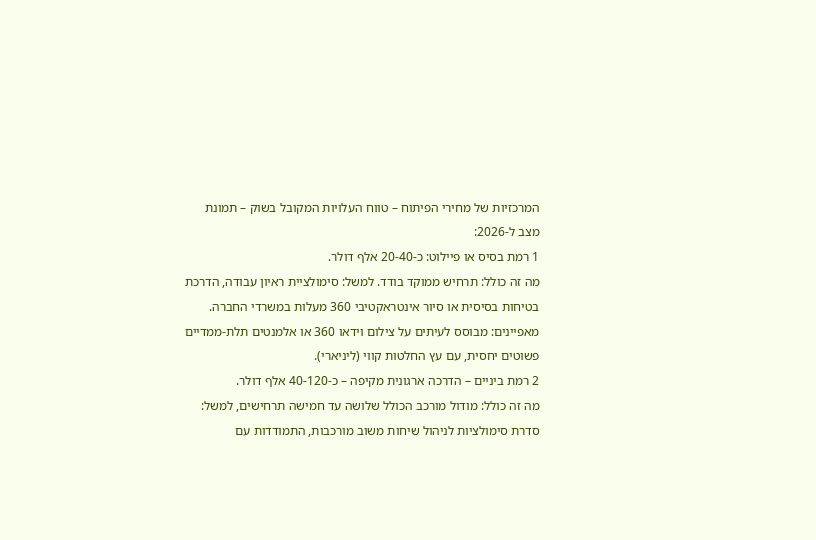המרכזיות של מחירי הפיתוח – טווח העלויות המקובל בשוק – תמונת מצב ל-2026:
1 רמת בסיס או פיילוט: כ-20-40 אלף דולר.
מה זה כולל: תרחיש ממוקד בודד. למשל: סימולציית ראיון עבודה, הדרכת בטיחות בסיסית או סיור אינטראקטיבי 360 מעלות במשרדי החברה.
מאפיינים: מבוסס לעיתים על צילום וידאו 360 או אלמנטים תלת-ממדיים פשוטים יחסית, עם עץ החלטות קווי (ליניארי).
2 רמת ביניים – הדרכה ארגונית מקיפה – כ-40-120 אלף דולר.
מה זה כולל: מודול מורכב הכולל שלושה עד חמישה תרחישים, למשל: סדרת סימולציות לניהול שיחות משוב מורכבות, התמודדות עם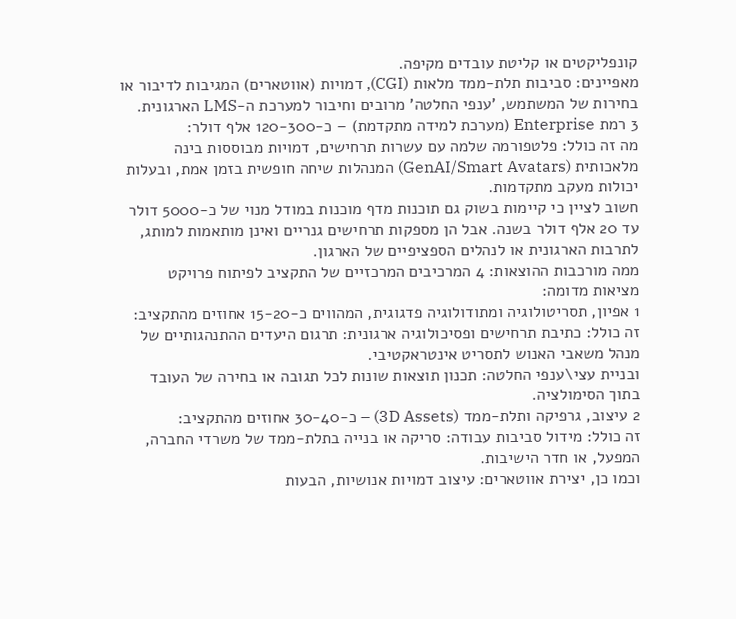קונפליקטים או קליטת עובדים מקיפה.
מאפיינים: סביבות תלת-ממד מלאות (CGI), דמויות (אווטארים) המגיבות לדיבור או בחירות של המשתמש, 'ענפי החלטה' מרובים וחיבור למערכת ה-LMS הארגונית.
3 רמת Enterprise (מערכת למידה מתקדמת) – כ-120-300 אלף דולר:
מה זה כולל: פלטפורמה שלמה עם עשרות תרחישים, דמויות מבוססות בינה מלאכותית (GenAI/Smart Avatars) המנהלות שיחה חופשית בזמן אמת, ובעלות יכולות מעקב מתקדמות.
חשוב לציין כי קיימות בשוק גם תוכנות מדף מוכנות במודל מנוי של כ-5000 דולר עד 20 אלף דולר בשנה. אבל הן מספקות תרחישים גנריים ואינן מותאמות למותג, לתרבות הארגונית או לנהלים הספציפיים של הארגון.
ממה מורכבות ההוצאות: 4 המרכיבים המרכזיים של התקציב לפיתוח פרויקט מציאות מדומה:
1 אפיון, תסריטולוגיה ומתודולוגיה פדגוגית, המהווים כ-15-20 אחוזים מהתקציב:
זה כולל: כתיבת תרחישים ופסיכולוגיה ארגונית: תרגום היעדים ההתנהגותיים של מנהל משאבי האנוש לתסריט אינטראקטיבי.
ובניית עצי\ענפי החלטה: תכנון תוצאות שונות לכל תגובה או בחירה של העובד בתוך הסימולציה.
2 עיצוב, גרפיקה ותלת-ממד (3D Assets) – כ-30-40 אחוזים מהתקציב:
זה כולל: מידול סביבות עבודה: סריקה או בנייה בתלת-ממד של משרדי החברה, המפעל, או חדר הישיבות.
וכמו כן, יצירת אווטארים: עיצוב דמויות אנושיות, הבעות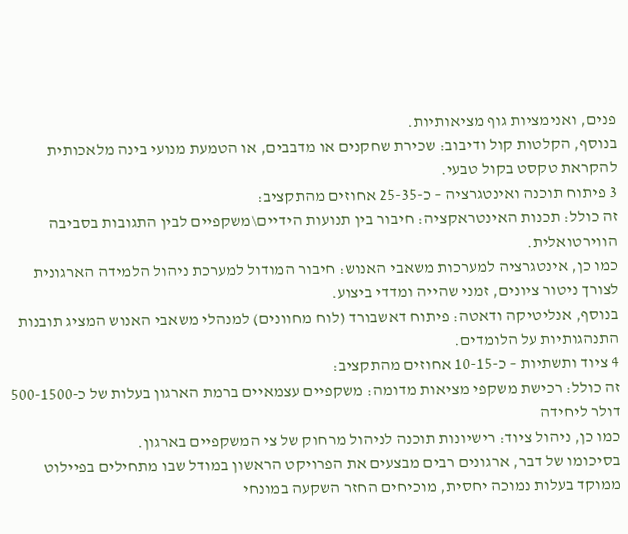פנים, ואנימציות גוף מציאותיות.
בנוסף, הקלטות קול ודיבוב: שכירת שחקנים או מדבבים, או הטמעת מנועי בינה מלאכותית להקראת טקסט בקול טבעי.
3 פיתוח תוכנה ואינטגרציה – כ-25-35 אחוזים מהתקציב:
זה כולל: תכנות האינטראקציה: חיבור בין תנועות הידיים\משקפיים לבין התגובות בסביבה הווירטואלית.
כמו כן, אינטגרציה למערכות משאבי האנוש: חיבור המודול למערכת ניהול הלמידה הארגונית לצורך ניטור ציונים, זמני שהייה ומדדי ביצוע.
בנוסף, אנליטיקה ודאטה: פיתוח דאשבורד (לוח מחוונים) למנהלי משאבי האנוש המציג תובנות התנהגותיות על הלומדים.
4 ציוד ותשתיות – כ-10-15 אחוזים מהתקציב:
זה כולל: רכישת משקפי מציאות מדומה: משקפיים עצמאיים ברמת הארגון בעלות של כ-500-1500 דולר ליחידה
כמו כן, ניהול ציוד: רישיונות תוכנה לניהול מרחוק של צי המשקפיים בארגון.
בסיכומו של דבר, ארגונים רבים מבצעים את הפרויקט הראשון במודל שבו מתחילים בפיילוט ממוקד בעלות נמוכה יחסית, מוכיחים החזר השקעה במונחי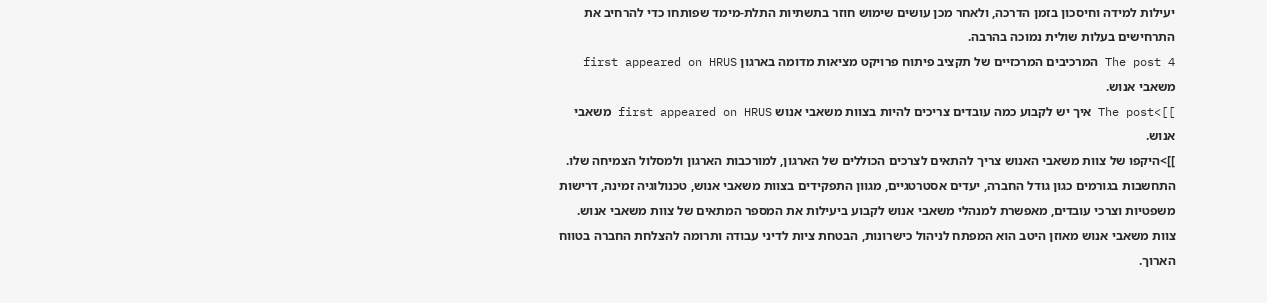יעילות למידה וחיסכון בזמן הדרכה, ולאחר מכן עושים שימוש חוזר בתשתיות התלת-מימד שפותחו כדי להרחיב את התרחישים בעלות שולית נמוכה בהרבה.
The post 4 המרכיבים המרכזיים של תקציב פיתוח פרויקט מציאות מדומה בארגון first appeared on HRUS משאבי אנוש.
]]>The post איך יש לקבוע כמה עובדים צריכים להיות בצוות משאבי אנוש first appeared on HRUS משאבי אנוש.
]]>היקפו של צוות משאבי האנוש צריך להתאים לצרכים הכוללים של הארגון, למורכבות הארגון ולמסלול הצמיחה שלו.
התחשבות בגורמים כגון גודל החברה, יעדים אסטרטגיים, מגוון התפקידים בצוות משאבי אנוש, טכנולוגיה זמינה, דרישות משפטיות וצרכי עובדים, מאפשרת למנהלי משאבי אנוש לקבוע ביעילות את המספר המתאים של צוות משאבי אנוש.
צוות משאבי אנוש מאוזן היטב הוא המפתח לניהול כישרונות, הבטחת ציות לדיני עבודה ותרומה להצלחת החברה בטווח הארוך.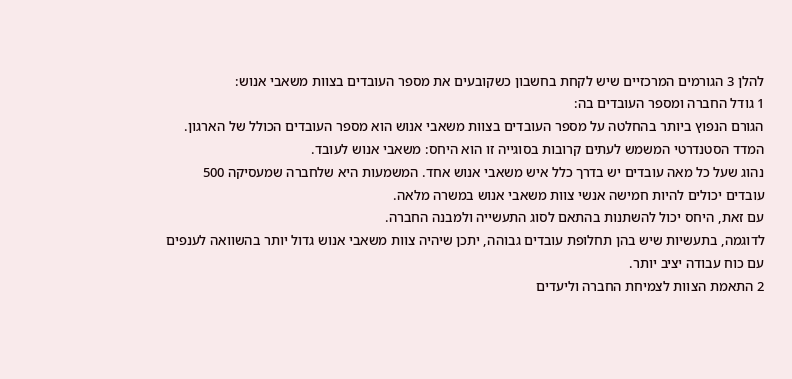להלן 3 הגורמים המרכזיים שיש לקחת בחשבון כשקובעים את מספר העובדים בצוות משאבי אנוש:
1 גודל החברה ומספר העובדים בה:
הגורם הנפוץ ביותר בהחלטה על מספר העובדים בצוות משאבי אנוש הוא מספר העובדים הכולל של הארגון.
המדד הסטנדרטי המשמש לעתים קרובות בסוגייה זו הוא היחס: משאבי אנוש לעובד.
נהוג שעל כל מאה עובדים יש בדרך כלל איש משאבי אנוש אחד. המשמעות היא שלחברה שמעסיקה 500 עובדים יכולים להיות חמישה אנשי צוות משאבי אנוש במשרה מלאה.
עם זאת, היחס יכול להשתנות בהתאם לסוג התעשייה ולמבנה החברה.
לדוגמה, בתעשיות שיש בהן תחלופת עובדים גבוהה, יתכן שיהיה צוות משאבי אנוש גדול יותר בהשוואה לענפים עם כוח עבודה יציב יותר.
2 התאמת הצוות לצמיחת החברה וליעדים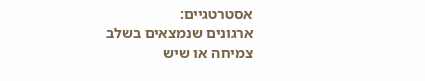אסטרטגיים:
ארגונים שנמצאים בשלב צמיחה או שיש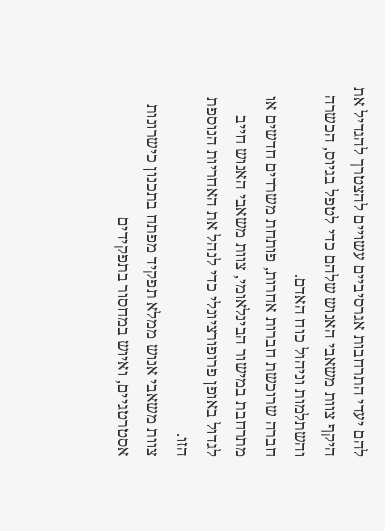להם יעדי התרחבות אגרסיביים עשויים להצטרך להגדיל את היקף צוות משאבי האנוש שלהם כדי לטפל בגיוס, הכשרה והשתלמות וניהול כוח האדם.
חברה שרוכשת חברות אחרות, פותחת משרדים חדשים או מתרחבת במישור הבינלאומי, צוות משאבי האנוש חייב לגדול באופן פרופורציונלי כדי לנהל את האחריות הנוספת הזו.
צוות משאבי אנוש ממלא תפקיד מפתח בתכנון כישרונות אסטרטגיים, ואיוש במחסור בתפקידים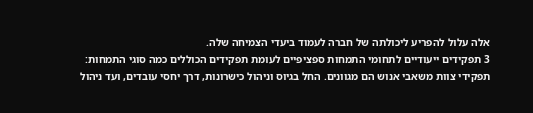אלה עלול להפריע ליכולתה של חברה לעמוד ביעדי הצמיחה שלה.
3 תפקידים ייעודיים לתחומי התמחות ספציפיים לעומת תפקידים הכוללים כמה סוגי התמחות:
תפקידי צוות משאבי אנוש הם מגוונים. החל בגיוס וניהול כישרונות, דרך יחסי עובדים, ועד ניהול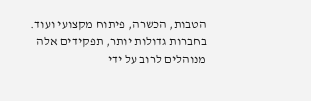הטבות, הכשרה, פיתוח מקצועי ועוד.
בחברות גדולות יותר, תפקידים אלה מנוהלים לרוב על ידי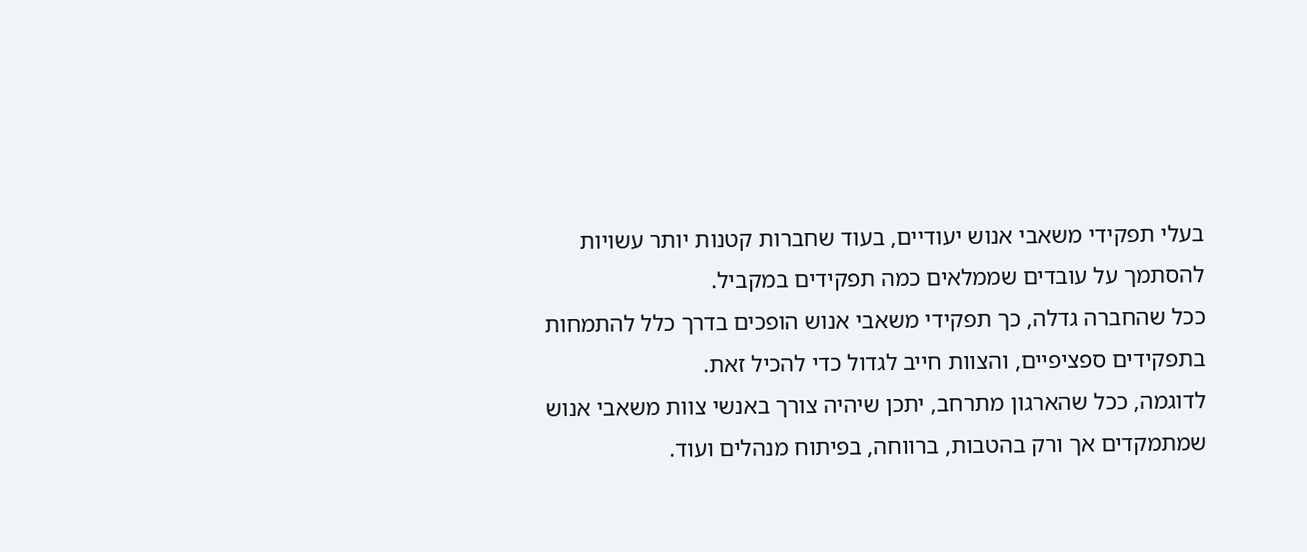בעלי תפקידי משאבי אנוש יעודיים, בעוד שחברות קטנות יותר עשויות להסתמך על עובדים שממלאים כמה תפקידים במקביל.
ככל שהחברה גדלה, כך תפקידי משאבי אנוש הופכים בדרך כלל להתמחות בתפקידים ספציפיים, והצוות חייב לגדול כדי להכיל זאת.
לדוגמה, ככל שהארגון מתרחב, יתכן שיהיה צורך באנשי צוות משאבי אנוש שמתמקדים אך ורק בהטבות, ברווחה, בפיתוח מנהלים ועוד.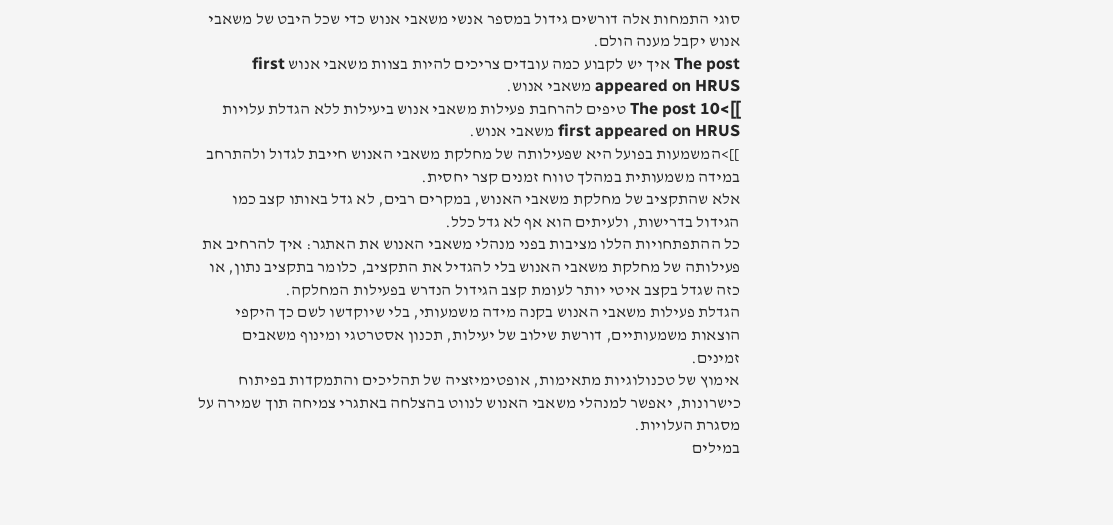סוגי התמחות אלה דורשים גידול במספר אנשי משאבי אנוש כדי שכל היבט של משאבי אנוש יקבל מענה הולם.
The post איך יש לקבוע כמה עובדים צריכים להיות בצוות משאבי אנוש first appeared on HRUS משאבי אנוש.
]]>The post 10 טיפים להרחבת פעילות משאבי אנוש ביעילות ללא הגדלת עלויות first appeared on HRUS משאבי אנוש.
]]>המשמעות בפועל היא שפעילותה של מחלקת משאבי האנוש חייבת לגדול ולהתרחב במידה משמעותית במהלך טווח זמנים קצר יחסית.
אלא שהתקציב של מחלקת משאבי האנוש, במקרים רבים, לא גדל באותו קצב כמו הגידול בדרישות, ולעיתים הוא אף לא גדל כלל.
כל ההתפתחויות הללו מציבות בפני מנהלי משאבי האנוש את האתגר: איך להרחיב את פעילותה של מחלקת משאבי האנוש בלי להגדיל את התקציב, כלומר בתקציב נתון, או כזה שגדל בקצב איטי יותר לעומת קצב הגידול הנדרש בפעילות המחלקה.
הגדלת פעילות משאבי האנוש בקנה מידה משמעותי, בלי שיוקדשו לשם כך היקפי הוצאות משמעותיים, דורשת שילוב של יעילות, תכנון אסטרטגי ומינוף משאבים זמינים.
אימוץ של טכנולוגיות מתאימות, אופטימיזציה של תהליכים והתמקדות בפיתוח כישרונות, יאפשר למנהלי משאבי האנוש לנווט בהצלחה באתגרי צמיחה תוך שמירה על מסגרת העלויות.
במילים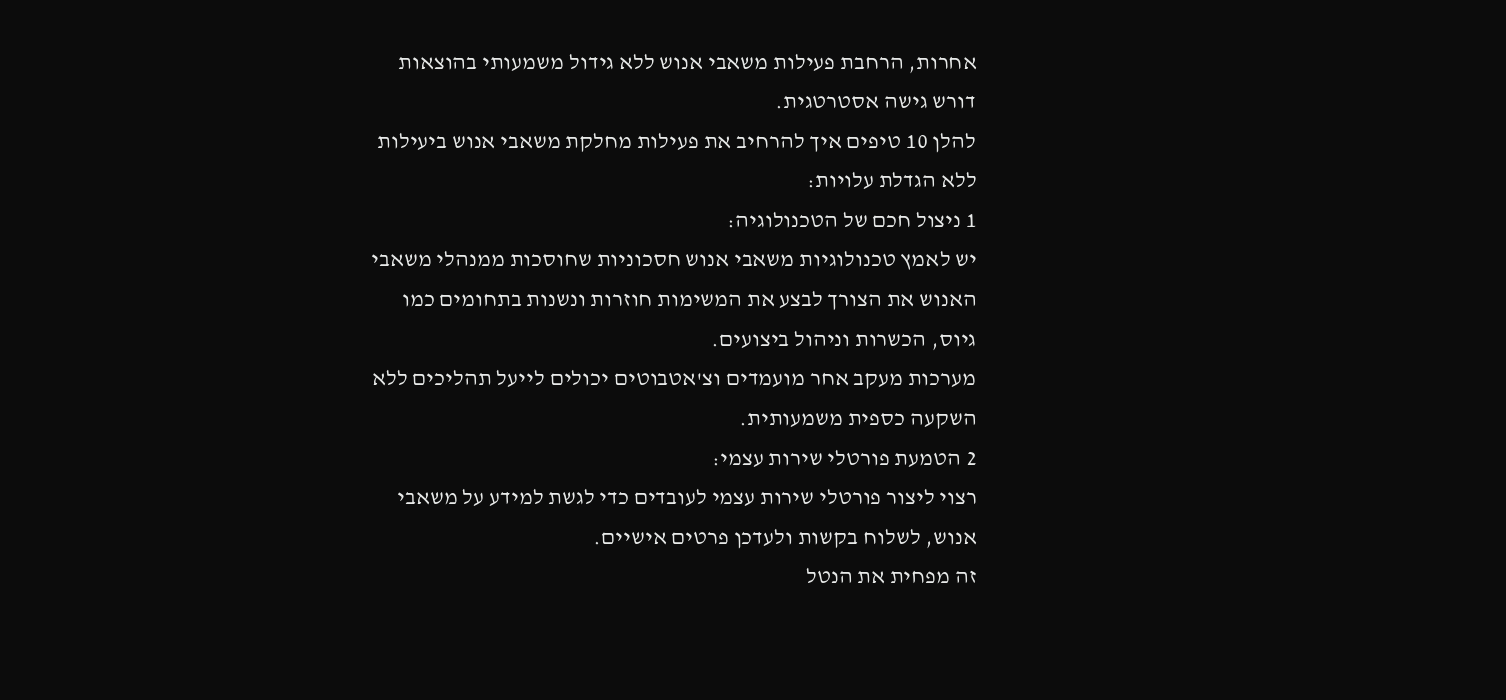אחרות, הרחבת פעילות משאבי אנוש ללא גידול משמעותי בהוצאות דורש גישה אסטרטגית.
להלן 10 טיפים איך להרחיב את פעילות מחלקת משאבי אנוש ביעילות ללא הגדלת עלויות:
1 ניצול חכם של הטכנולוגיה:
יש לאמץ טכנולוגיות משאבי אנוש חסכוניות שחוסכות ממנהלי משאבי האנוש את הצורך לבצע את המשימות חוזרות ונשנות בתחומים כמו גיוס, הכשרות וניהול ביצועים.
מערכות מעקב אחר מועמדים וצ'אטבוטים יכולים לייעל תהליכים ללא השקעה כספית משמעותית.
2 הטמעת פורטלי שירות עצמי:
רצוי ליצור פורטלי שירות עצמי לעובדים כדי לגשת למידע על משאבי אנוש, לשלוח בקשות ולעדכן פרטים אישיים.
זה מפחית את הנטל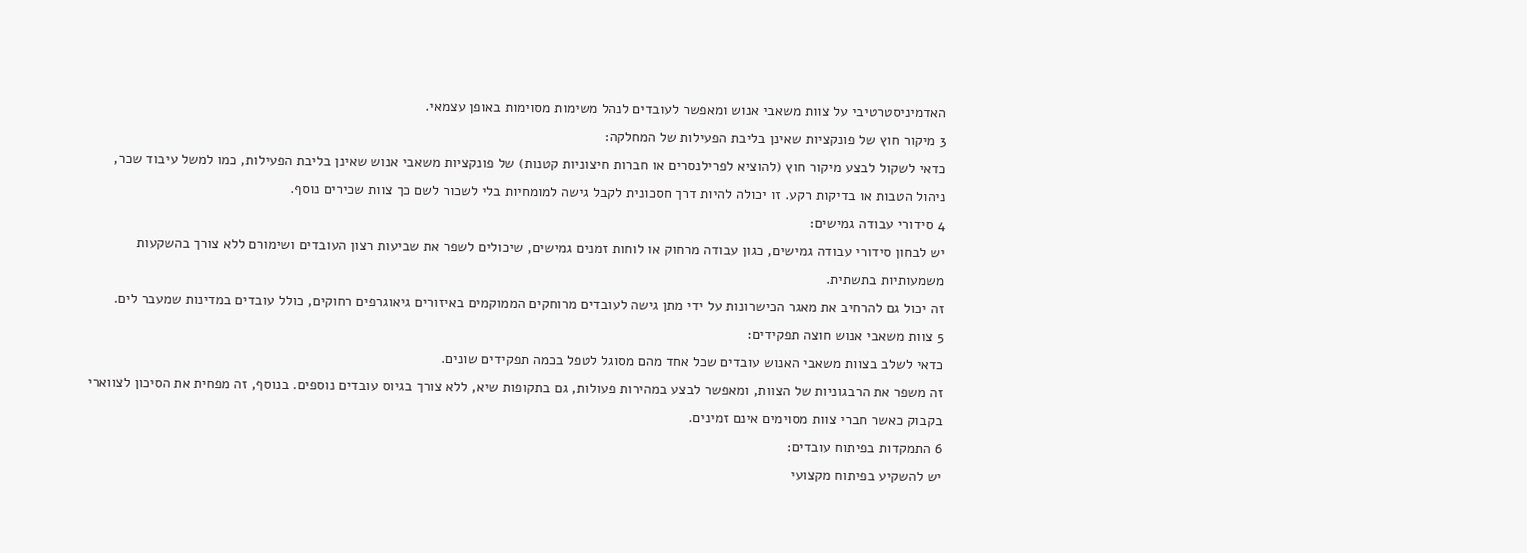האדמיניסטרטיבי על צוות משאבי אנוש ומאפשר לעובדים לנהל משימות מסוימות באופן עצמאי.
3 מיקור חוץ של פונקציות שאינן בליבת הפעילות של המחלקה:
כדאי לשקול לבצע מיקור חוץ (להוציא לפרילנסרים או חברות חיצוניות קטנות) של פונקציות משאבי אנוש שאינן בליבת הפעילות, כמו למשל עיבוד שכר, ניהול הטבות או בדיקות רקע. זו יכולה להיות דרך חסכונית לקבל גישה למומחיות בלי לשכור לשם כך צוות שכירים נוסף.
4 סידורי עבודה גמישים:
יש לבחון סידורי עבודה גמישים, כגון עבודה מרחוק או לוחות זמנים גמישים, שיכולים לשפר את שביעות רצון העובדים ושימורם ללא צורך בהשקעות משמעותיות בתשתית.
זה יכול גם להרחיב את מאגר הכישרונות על ידי מתן גישה לעובדים מרוחקים הממוקמים באיזורים גיאוגרפים רחוקים, כולל עובדים במדינות שמעבר לים.
5 צוות משאבי אנוש חוצה תפקידים:
כדאי לשלב בצוות משאבי האנוש עובדים שכל אחד מהם מסוגל לטפל בכמה תפקידים שונים.
זה משפר את הרבגוניות של הצוות, ומאפשר לבצע במהירות פעולות, גם בתקופות שיא, ללא צורך בגיוס עובדים נוספים. בנוסף, זה מפחית את הסיכון לצווארי בקבוק כאשר חברי צוות מסוימים אינם זמינים.
6 התמקדות בפיתוח עובדים:
יש להשקיע בפיתוח מקצועי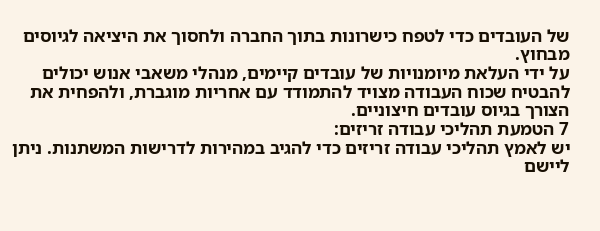של העובדים כדי לטפח כישרונות בתוך החברה ולחסוך את היציאה לגיוסים מבחוץ.
על ידי העלאת מיומנויות של עובדים קיימים, מנהלי משאבי אנוש יכולים להבטיח שכוח העבודה מצויד להתמודד עם אחריות מוגברת, ולהפחית את הצורך בגיוס עובדים חיצוניים.
7 הטמעת תהליכי עבודה זריזים:
יש לאמץ תהליכי עבודה זריזים כדי להגיב במהירות לדרישות המשתנות. ניתן ליישם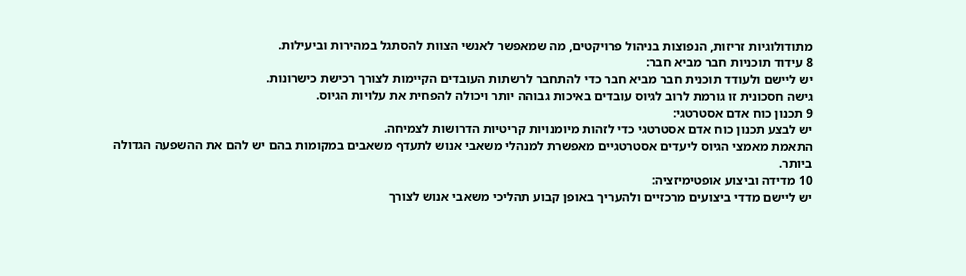מתודולוגיות זריזות, הנפוצות בניהול פרויקטים, מה שמאפשר לאנשי הצוות להסתגל במהירות וביעילות.
8 עידוד תוכניות חבר מביא חבר:
יש ליישם ולעודד תוכנית חבר מביא חבר כדי להתחבר לרשתות העובדים הקיימות לצורך רכישת כישרונות.
גישה חסכונית זו גורמת לרוב לגיוס עובדים באיכות גבוהה יותר ויכולה להפחית את עלויות הגיוס.
9 תכנון כוח אדם אסטרטגי:
יש לבצע תכנון כוח אדם אסטרטגי כדי לזהות מיומנויות קריטיות הדרושות לצמיחה.
התאמת מאמצי הגיוס ליעדים אסטרטגיים מאפשרת למנהלי משאבי אנוש לתעדף משאבים במקומות בהם יש להם את ההשפעה הגדולה ביותר.
10 מדידה וביצוע אופטימיזציה:
יש ליישם מדדי ביצועים מרכזיים ולהעריך באופן קבוע תהליכי משאבי אנוש לצורך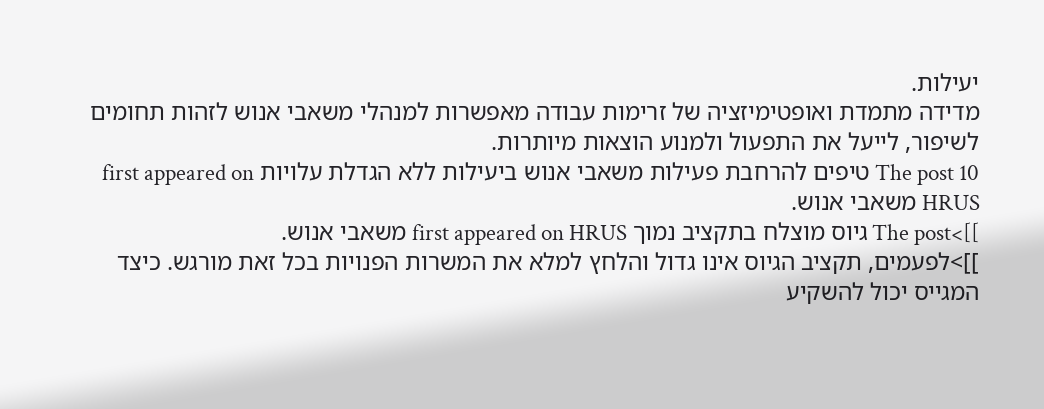יעילות.
מדידה מתמדת ואופטימיזציה של זרימות עבודה מאפשרות למנהלי משאבי אנוש לזהות תחומים לשיפור, לייעל את התפעול ולמנוע הוצאות מיותרות.
The post 10 טיפים להרחבת פעילות משאבי אנוש ביעילות ללא הגדלת עלויות first appeared on HRUS משאבי אנוש.
]]>The post גיוס מוצלח בתקציב נמוך first appeared on HRUS משאבי אנוש.
]]>לפעמים, תקציב הגיוס אינו גדול והלחץ למלא את המשרות הפנויות בכל זאת מורגש. כיצד המגייס יכול להשקיע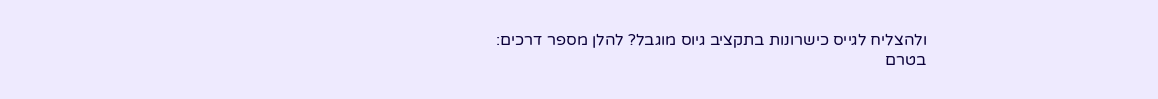ולהצליח לגייס כישרונות בתקציב גיוס מוגבל? להלן מספר דרכים:
בטרם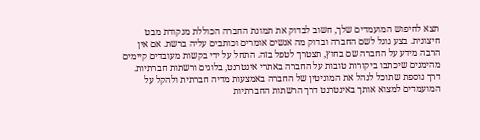תצא לחיפוש המועמדים שלך, חשוב לבדוק את תמונת החברה הכוללת מנקודת מבט חיצונית. בצע גוגל לשם החברה ובדוק מה אנשים אומרים וכותבים עליה ברשת. אם אין הרבה מידע על החברה שם בחוץ, תצטרך לטפל בזה. התחל על ידי בקשות מעובדים קיימים מהימנים שיכתבו ביקורות טובות על החברה באתרי אינטרנט, בלוגים ורשתות חברתיות.
דרך נוספת שתוכל לנהל את המוניטין של החברה באמצעות מדיה חברתית ולהקל על המועמדים למצוא אותך באינטרנט דרך הרשתות החברתיות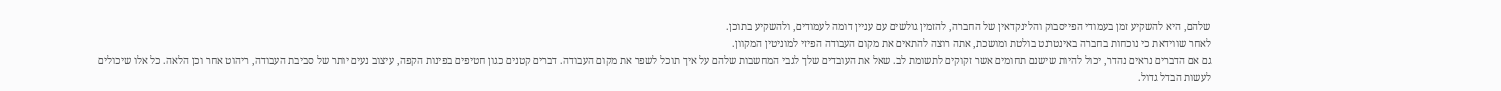שלהם, היא להשקיע זמן בעמודי הפייסבוק והלינקדאין של החברה, להזמין גולשים עם עניין דומה לעמודים, ולהשקיע בתוכן.
לאחר שווידאת כי נוכחות בחברה באינטרנט בולטת ומושכת, אתה רוצה להתאים את מקום העבודה הפיזי למוניטין המקוון.
גם אם הדברים נראים נהדר, יכול להיות שישנם תחומים אשר זקוקים לתשומת לב. שאל את העובדים שלך לגבי המחשבות שלהם על איך תוכל לשפר את מקום העבודה. דברים קטנים כגון חטיפים בפינות הקפה, עיצוב נעים יותר של סביבת העבודה, ריהוט אחר וכן הלאה. כל אלו שיכולים לעשות הבדל גדול.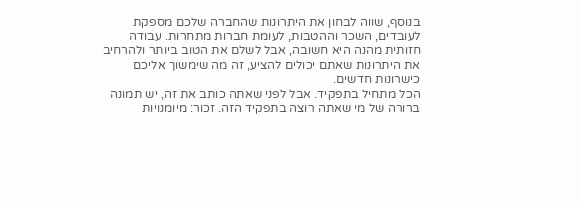בנוסף, שווה לבחון את היתרונות שהחברה שלכם מספקת לעובדים, השכר וההטבות, לעומת חברות מתחרות. עבודה חזותית מהנה היא חשובה, אבל לשלם את הטוב ביותר ולהרחיב את היתרונות שאתם יכולים להציע, זה מה שימשוך אליכם כישרונות חדשים.
הכל מתחיל בתפקיד. אבל לפני שאתה כותב את זה, יש תמונה ברורה של מי שאתה רוצה בתפקיד הזה. זכור: מיומנויות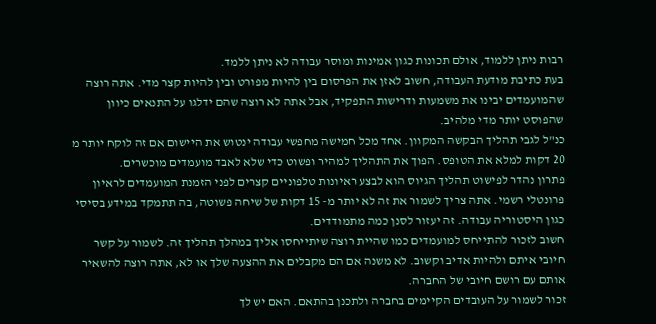רבות ניתן ללמוד, אולם תכונות כגון אמינות ומוסר עבודה לא ניתן ללמד.
בעת כתיבת מודעת העבודה, חשוב לאזן את הפרסום בין להיות מפורט ובין להיות קצר מדי. אתה רוצה שהמועמדים יבינו את משמעות ודרישות התפקיד, אבל אתה לא רוצה שהם ידלגו על התנאים כיוון שהפוסט יותר מדי מלהיב.
כנ"ל לגבי תהליך הבקשה המקוון. אחד מכל חמישה מחפשי עבודה ינטוש את היישום אם זה לוקח יותר מ 20 דקות למלא את הטופס. הפוך את התהליך למהיר ופשוט כדי שלא לאבד מועמדים מוכשרים.
פתרון נהדר לפישוט תהליך הגיוס הוא לבצע ראיונות טלפוניים קצרים לפני הזמנת המועמדים לראיון פרונטלי רשמי. אתה צריך לשמור את זה לא יותר מ- 15 דקות של שיחה פשוטה, בה תתמקד במידע בסיסי כגון היסטוריה עבודה. זה יעזור לסנן כמה מתמודדים.
חשוב לזכור להתייחס למועמדים כמו שהיית רוצה שיתייחסו אליך במהלך תהליך זה. לשמור על קשר חיובי איתם ולהיות אדיב וקשוב. לא משנה אם הם מקבלים את ההצעה שלך או לא, אתה רוצה להשאיר אותם עם רושם חיובי של החברה.
זכור לשמור על העובדים הקיימים בחברה ולתכנן בהתאם. האם יש לך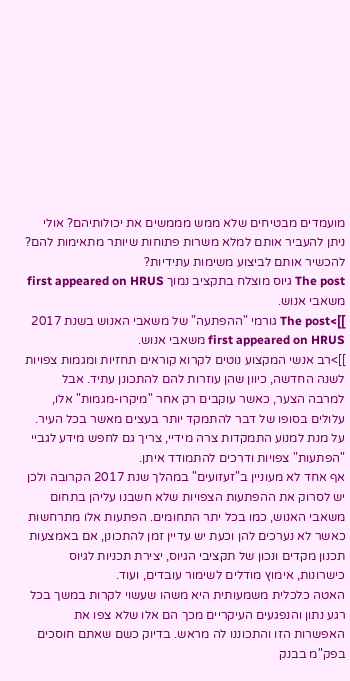מועמדים מבטיחים שלא ממש מממשים את יכולותיהם? אולי ניתן להעביר אותם למלא משרות פתוחות שיותר מתאימות להם? להכשיר אותם לביצוע משימות עתידיות?
The post גיוס מוצלח בתקציב נמוך first appeared on HRUS משאבי אנוש.
]]>The post גורמי "ההפתעה" של משאבי האנוש בשנת 2017 first appeared on HRUS משאבי אנוש.
]]>רב אנשי המקצוע נוטים לקרוא קוראים תחזיות ומגמות צפויות לשנה החדשה, כיוון שהן עוזרות להם להתכונן עתיד. אבל למרבה הצער, כאשר עוקבים רק אחר "מיקרו-מגמות" אלו, עלולים בסופו של דבר להתמקד יותר בעצים מאשר בכל העיר. על מנת למנוע התמקדות צרה מידיי, צריך גם לחפש מידע לגביי "הפתעות" צפויות ודרכים להתמודד איתן.
אף אחד לא מעוניין ב"זעזועים" במהלך שנת 2017 הקרובה ולכן יש לסרוק את ההפתעות הצפויות שלא חשבנו עליהן בתחום משאבי האנוש, כמו בכל יתר התחומים. הפתעות אלו מתרחשות כאשר לא נערכים להן וכעת יש עדיין זמן להתכונן, אם באמצעות תכנון מקדים ונכון של תקציבי הגיוס, יצירת תכניות לגיוס כישרונות, אימוץ מודלים לשימור עובדים, ועוד.
האטה כלכלית משמעותית היא משהו שעשוי לקרות במשך בכל רגע נתון והנפגעים העיקריים מכך הם אלו שלא צפו את האפשרות הזו והתכוננו לה מראש. בדיוק כשם שאתם חוסכים בפק"מ בבנק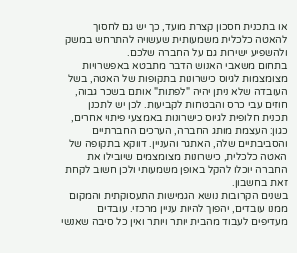או בתכנית חסכון קצרת מועד, כך יש גם לחסוך להאטה כלכלית משמעותית שעשויה להתרחש במשק ולהשפיע ישירות גם על החברה שלכם.
בתחום משאבי האנוש הדבר מתבטא באפשרויות מצומצמות לגיוס כישרונות בתקופות של האטה, בשל העובדה שלא ניתן יהיה "לפתות" אותם בשכר גבוה, חוזים עבי כרס והבטחות לקביעות. לכן יש לתכנן תכנית חלופית לגיוס כישרונות באמצעי פיתוי אחרים, כגון: העצמת מותג החברה, הערכים החברתיים והסביבתיים שלה, האתגר והעניין. דווקא בתקופה של האטה כלכלית, כישרונות מצומצמים שיובילו את החברה יוכלו להקל באופן משמעותי ולכן חשוב לקחת זאת בחשבון.
בשנים הקרובות נושא הגמישות התעסוקתית והמקום ממנו עובדים, יהפוך להיות עניין מרכזי. עובדים מעדיפים לעבוד מהבית יותר ויותר ואין כל סיבה שאנשי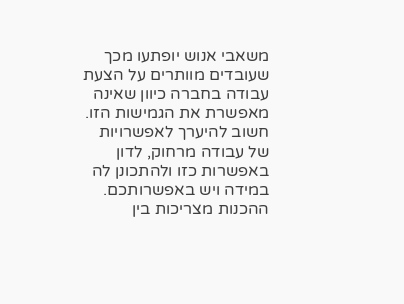משאבי אנוש יופתעו מכך שעובדים מוותרים על הצעת עבודה בחברה כיוון שאינה מאפשרת את הגמישות הזו. חשוב להיערך לאפשרויות של עבודה מרחוק, לדון באפשרות כזו ולהתכונן לה במידה ויש באפשרותכם. ההכנות מצריכות בין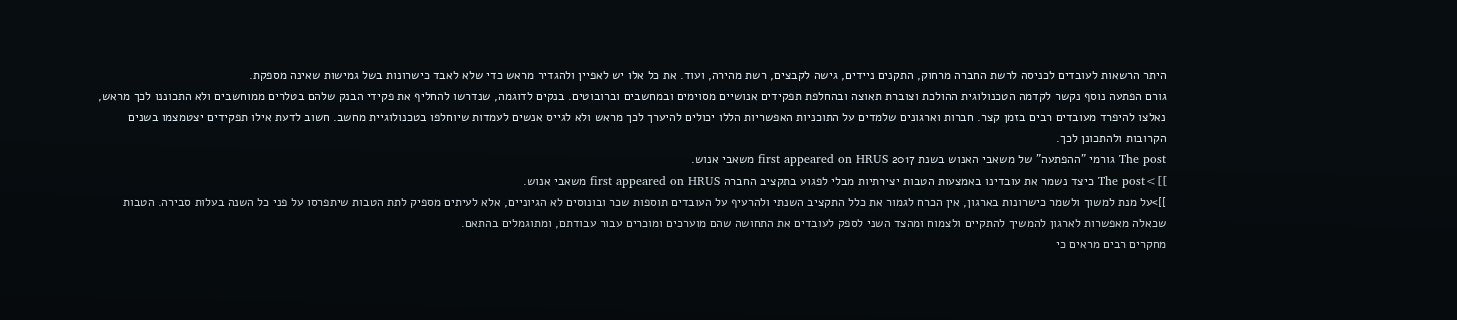היתר הרשאות לעובדים לכניסה לרשת החברה מרחוק, התקנים ניידים, גישה לקבצים, רשת מהירה, ועוד. את כל אלו יש לאפיין ולהגדיר מראש כדי שלא לאבד כישרונות בשל גמישות שאינה מספקת.
גורם הפתעה נוסף נקשר לקדמה הטכנולוגית ההולכת וצוברת תאוצה ובהחלפת תפקידים אנושיים מסוימים ובמחשבים וברובוטים. בנקים לדוגמה, שנדרשו להחליף את פקידי הבנק שלהם בטלרים ממוחשבים ולא התכוננו לכך מראש, נאלצו להיפרד מעובדים רבים בזמן קצר. חברות וארגונים שלמדים על התוכניות האפשריות הללו יכולים להיערך לכך מראש ולא לגייס אנשים לעמדות שיוחלפו בטכנולוגיית מחשב. חשוב לדעת אילו תפקידים יצטמצמו בשנים הקרובות ולהתכונן לכך.
The post גורמי "ההפתעה" של משאבי האנוש בשנת 2017 first appeared on HRUS משאבי אנוש.
]]>The post כיצד נשמר את עובדינו באמצעות הטבות יצירתיות מבלי לפגוע בתקציב החברה first appeared on HRUS משאבי אנוש.
]]>על מנת למשוך ולשמר כישרונות בארגון, אין הכרח לגמור את כלל התקציב השנתי ולהרעיף על העובדים תוספות שכר ובונוסים לא הגיוניים, אלא לעיתים מספיק לתת הטבות שיתפרסו על פני כל השנה בעלות סבירה. הטבות שכאלה מאפשרות לארגון להמשיך להתקיים ולצמוח ומהצד השני לספק לעובדים את התחושה שהם מוערכים ומוכרים עבור עבודתם, ומתוגמלים בהתאם.
מחקרים רבים מראים כי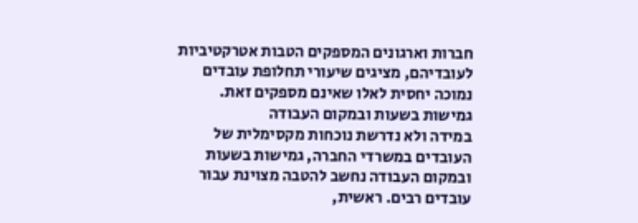חברות וארגונים המספקים הטבות אטרקטיביות לעובדיהם, מציגים שיעורי תחלופת עובדים נמוכה יחסית לאלו שאינם מספקים זאת.
גמישות בשעות ובמקום העבודה
במידה ולא נדרשת נוכחות מקסימלית של העובדים במשרדי החברה, גמישות בשעות ובמקום העבודה נחשב להטבה מצוינת עבור עובדים רבים. ראשית,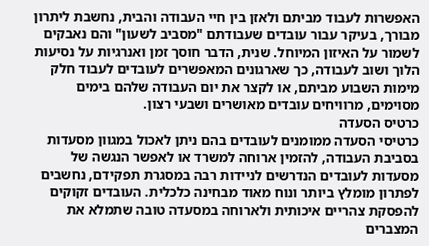האפשרות לעבוד מביתם ולאזן בין חיי העבודה והבית, נחשבת ליתרון מבורך, בעיקר עבור עובדים שעבודתם "מסביב לשעון" והם נאבקים לשמור על האיזון המיוחל. שנית, הדבר חוסך זמן ואנרגיות על נסיעות הלוך ושוב לעבודה, כך שארגונים המאפשרים לעובדים לעבוד חלק מימות השבוע מביתם, או לקצר את יום העבודה שלהם בימים מסוימים, מרוויחים עובדים מאושרים ושבעי רצון.
כרטיס הסעדה
כרטיסי הסעדה ממומנים לעובדים בהם ניתן לאכול במגוון מסעדות בסביבת העבודה, להזמין ארוחה למשרד או לאפשר הנגשה של מסעדות לעובדים הנדרשים לניידות רבה במסגרת תפקידם, נחשבים לפתרון מומלץ ביותר ונוח מאוד מבחינה כלכלית. העובדים זקוקים להפסקת צהריים איכותית ולארוחה במסעדה טובה שתמלא את המצברים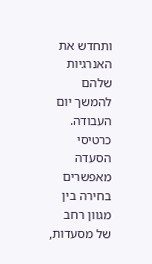ותחדש את האנרגיות שלהם להמשך יום העבודה. כרטיסי הסעדה מאפשרים בחירה בין מגוון רחב של מסעדות,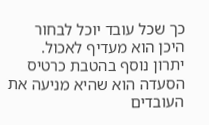כך שכל עובד יוכל לבחור היכן הוא מעדיף לאכול. יתרון נוסף בהטבת כרטיס הסעדה הוא שהיא מניעה את העובדים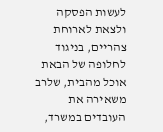לעשות הפסקה ולצאת לארוחת צהריים, בניגוד לחלופה של הבאת אוכל מהבית, שלרב משאירה את העובדים במשרד,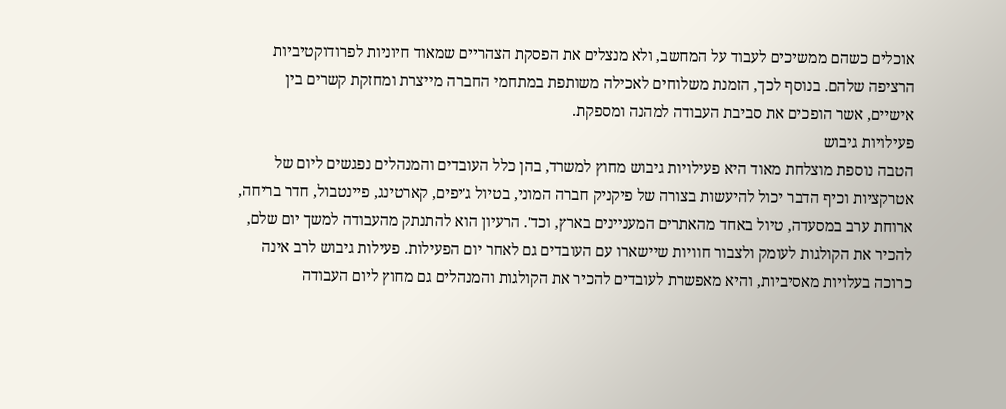אוכלים כשהם ממשיכים לעבוד על המחשב, ולא מנצלים את הפסקת הצהריים שמאוד חיוניות לפרודוקטיביות הרציפה שלהם. בנוסף לכך, הזמנת משלוחים לאכילה משותפת במתחמי החברה מייצרת ומחזקת קשרים בין אישיים, אשר הופכים את סביבת העבודה למהנה ומספקת.
פעילויות גיבוש
הטבה נוספת מוצלחת מאוד היא פעילויות גיבוש מחוץ למשרד, בהן כלל העובדים והמנהלים נפגשים ליום של אטרקציות וכיף הדבר יכול להיעשות בצורה של פיקניק חברה המוני, בטיול ג'יפים, קארטינג, פיינטבול, חדר בריחה, ארוחת ערב במסעדה, טיול באחד מהאתרים המעניינים בארץ, וכד'. הרעיון הוא להתנתק מהעבודה למשך יום שלם, להכיר את הקולגות לעומק ולצבור חוויות שיישארו עם העובדים גם לאחר יום הפעילות. פעילות גיבוש לרב אינה כרוכה בעלויות מאסיביות, והיא מאפשרת לעובדים להכיר את הקולגות והמנהלים גם מחוץ ליום העבודה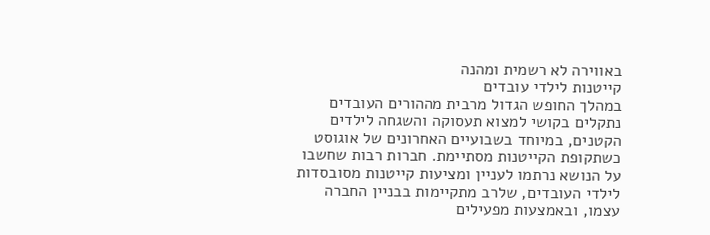באווירה לא רשמית ומהנה
קייטנות לילדי עובדים
במהלך החופש הגדול מרבית מההורים העובדים נתקלים בקושי למצוא תעסוקה והשגחה לילדים הקטנים, במיוחד בשבועיים האחרונים של אוגוסט כשתקופת הקייטנות מסתיימת. חברות רבות שחשבו על הנושא נרתמו לעניין ומציעות קייטנות מסובסדות לילדי העובדים, שלרב מתקיימות בבניין החברה עצמו, ובאמצעות מפעילים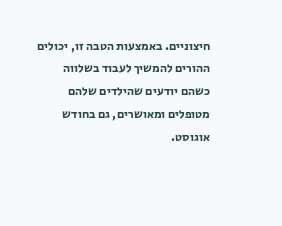חיצוניים. באמצעות הטבה זו, יכולים ההורים להמשיך לעבוד בשלווה כשהם יודעים שהילדים שלהם מטופלים ומאושרים, גם בחודש אוגוסט.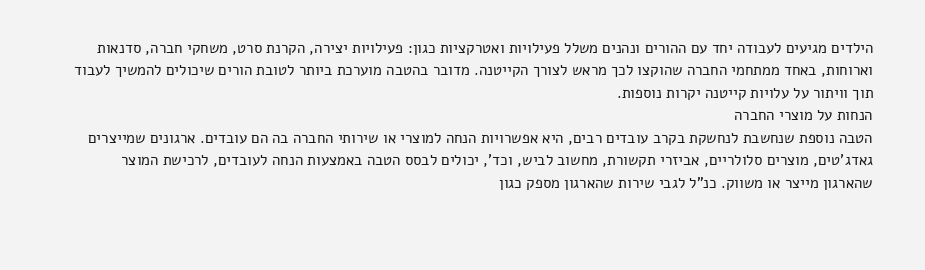הילדים מגיעים לעבודה יחד עם ההורים ונהנים משלל פעילויות ואטרקציות כגון: פעילויות יצירה, הקרנת סרט, משחקי חברה, סדנאות וארוחות, באחד ממתחמי החברה שהוקצו לכך מראש לצורך הקייטנה. מדובר בהטבה מוערכת ביותר לטובת הורים שיכולים להמשיך לעבוד תוך וויתור על עלויות קייטנה יקרות נוספות.
הנחות על מוצרי החברה
הטבה נוספת שנחשבת לנחשקת בקרב עובדים רבים, היא אפשרויות הנחה למוצרי או שירותי החברה בה הם עובדים. ארגונים שמייצרים גאדג'טים, מוצרים סלולריים, אביזרי תקשורת, מחשוב לביש, וכד', יכולים לבסס הטבה באמצעות הנחה לעובדים, לרכישת המוצר שהארגון מייצר או משווק. כנ"ל לגבי שירות שהארגון מספק כגון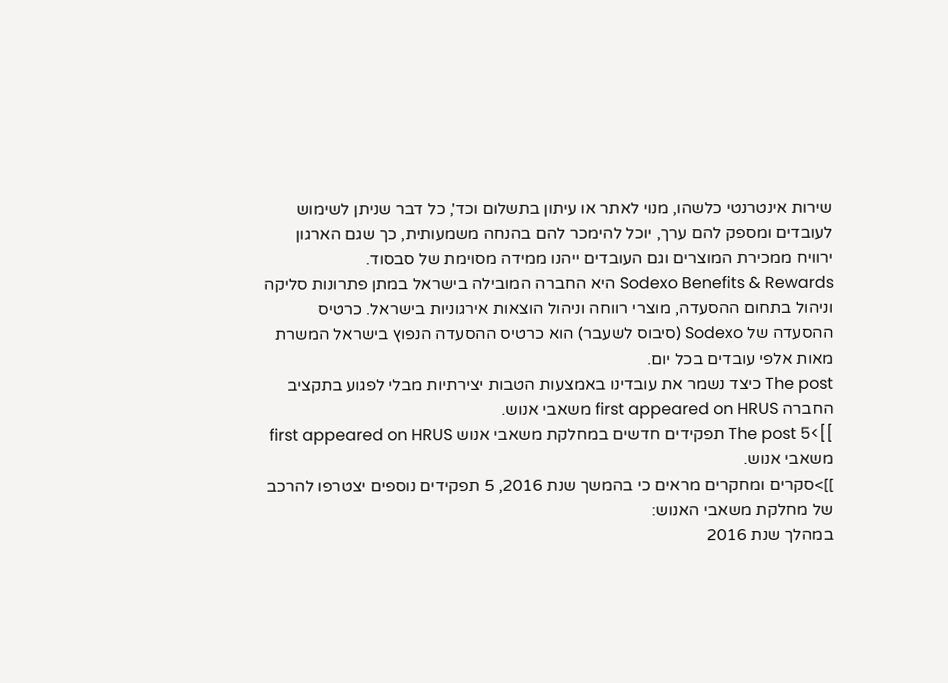שירות אינטרנטי כלשהו, מנוי לאתר או עיתון בתשלום וכד', כל דבר שניתן לשימוש לעובדים ומספק להם ערך, יוכל להימכר להם בהנחה משמעותית, כך שגם הארגון ירוויח ממכירת המוצרים וגם העובדים ייהנו ממידה מסוימת של סבסוד.
Sodexo Benefits & Rewards היא החברה המובילה בישראל במתן פתרונות סליקה וניהול בתחום ההסעדה, מוצרי רווחה וניהול הוצאות אירגוניות בישראל. כרטיס ההסעדה של Sodexo (סיבוס לשעבר) הוא כרטיס ההסעדה הנפוץ בישראל המשרת מאות אלפי עובדים בכל יום.
The post כיצד נשמר את עובדינו באמצעות הטבות יצירתיות מבלי לפגוע בתקציב החברה first appeared on HRUS משאבי אנוש.
]]>The post 5 תפקידים חדשים במחלקת משאבי אנוש first appeared on HRUS משאבי אנוש.
]]>סקרים ומחקרים מראים כי בהמשך שנת 2016, 5 תפקידים נוספים יצטרפו להרכב של מחלקת משאבי האנוש:
במהלך שנת 2016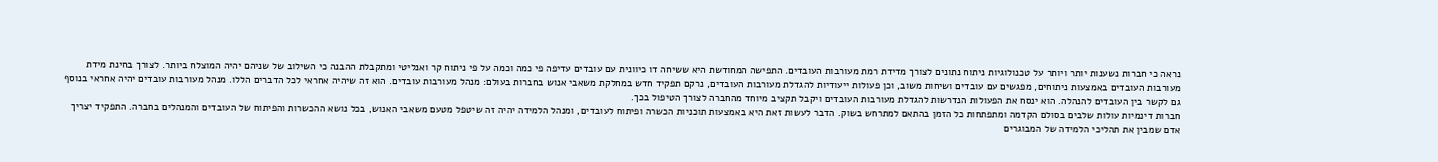נראה כי חברות נשענות יותר ויותר על טכנולוגיות ניתוח נתונים לצורך מדידת רמת מעורבות העובדים. התפישה המחודשת היא ששיחה דו כיוונית עם עובדים עדיפה פי כמה וכמה על פי ניתוח קר ואנליטי ומתקבלת ההבנה כי השילוב של שניהם יהיה המוצלח ביותר. לצורך בחינת מידת מעורבות העובדים באמצעות ניתוחים, מפגשים עם עובדים ושיחות משוב, וכן פעולות ייעודיות להגדלת מעורבות העובדים, נרקם תפקיד חדש במחלקת משאבי אנוש בחברות בעולם: מנהל מעורבות עובדים. הוא זה שיהיה אחראי לכל הדברים הללו. מנהל מעורבות עובדים יהיה אחראי בנוסף גם לקשר בין העובדים להנהלה. הוא ינסח את הפעולות הנדרשות להגדלת מעורבות העובדים ויקבל תקציב מיוחד מהחברה לצורך הטיפול בכך.
חברות דינמיות עולות שלבים בסולם הקדמה ומתפתחות כל הזמן בהתאם למתרחש בשוק. הדבר לעשות זאת היא באמצעות תוכניות הכשרה ופיתוח לעובדים, ומנהל הלמידה יהיה זה שיטפל מטעם משאבי האנוש, בכל נושא ההכשרות והפיתוח של העובדים והמנהלים בחברה. התפקיד יצריך אדם שמבין את תהליכי הלמידה של המבוגרים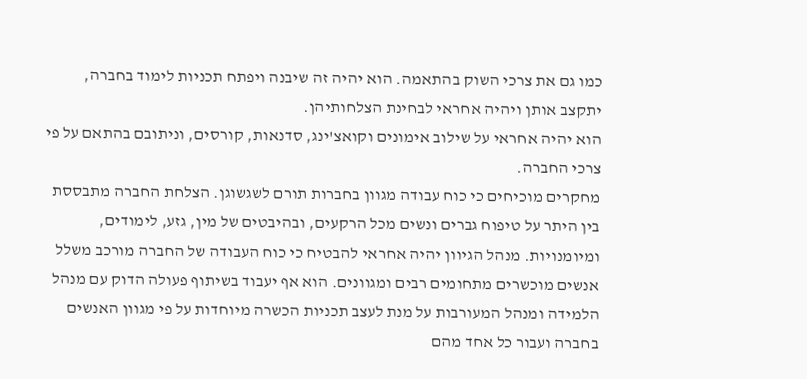כמו גם את צרכי השוק בהתאמה. הוא יהיה זה שיבנה ויפתח תכניות לימוד בחברה, יתקצב אותן ויהיה אחראי לבחינת הצלחותיהן.
הוא יהיה אחראי על שילוב אימונים וקואצ'ינג, סדנאות, קורסים, וניתובם בהתאם על פי צרכי החברה.
מחקרים מוכיחים כי כוח עבודה מגוון בחברות תורם לשגשוגן. הצלחת החברה מתבססת בין היתר על טיפוח גברים ונשים מכל הרקעים, ובהיבטים של מין, גזע, לימודים, ומיומנויות. מנהל הגיוון יהיה אחראי להבטיח כי כוח העבודה של החברה מורכב משלל אנשים מוכשרים מתחומים רבים ומגוונים. הוא אף יעבוד בשיתוף פעולה הדוק עם מנהל הלמידה ומנהל המעורבות על מנת לעצב תכניות הכשרה מיוחדות על פי מגוון האנשים בחברה ועבור כל אחד מהם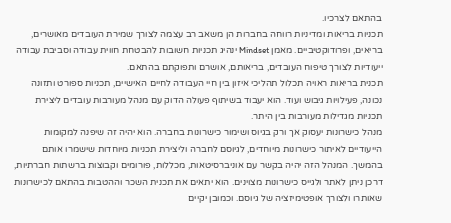בהתאם לצרכיו.
תכניות בריאות ומדיניות רווחה בחברות הן משאב רב עצמה לצורך שמירת העובדים מאושרים, בריאים, ופרודוקטיביים. מאמן Mindset ינהיג תכניות חשובות להבטחת חווית עבודה וסביבת עבודה ייעודיות לצורך טיפוח העובדים, בריאותם, אושרם ותפוקתם בהתאם.
תכנית בריאות ראויה תכלול תהליכי איזון בין חיי העבודה לחיים האישיים, תכניות ספורט ותזונה נכונה, פעילויות גיבוש ועוד. הוא יעבוד בשיתוף פעולה הדוק עם מנהל מעורבות עובדים ליצירת תכניות מגדילות מעורבות בין היתר.
מנהל כישרונות יעסוק אך ורק בגיוס ושימור כישרונות בחברה. הוא יהיה זה שיפנה למקומות הייעודיים לאיתור כישרונות מיוחדים, לגיוסם לחברה וליצירת תכניות מיוחדות שישמרו אותם בהמשך. המנהל הזה יהיה בקשר עם אוניברסיטאות, מכללות, פורומים וקבוצות ברשתות חברתיות, דרכן ניתן לאתר ולגייס כישרונות מצוינים. הוא יתאים את תכנית השכר וההטבות בהתאם לכישרונות שאותרו ולצורך אופטימיזציה של גיוסם. וכמובן יקיים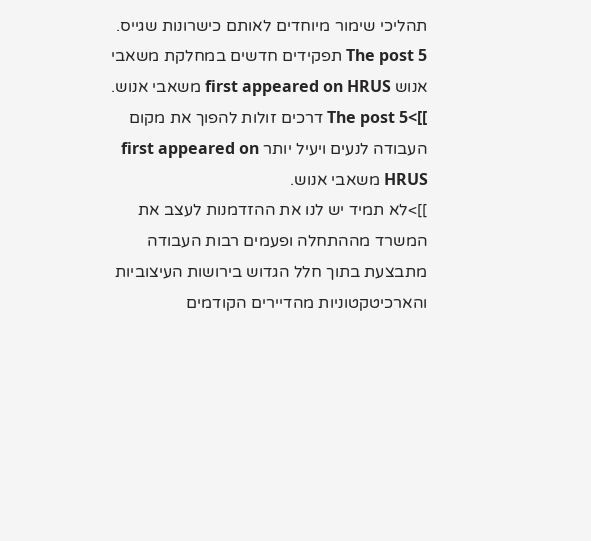תהליכי שימור מיוחדים לאותם כישרונות שגייס.
The post 5 תפקידים חדשים במחלקת משאבי אנוש first appeared on HRUS משאבי אנוש.
]]>The post 5 דרכים זולות להפוך את מקום העבודה לנעים ויעיל יותר first appeared on HRUS משאבי אנוש.
]]>לא תמיד יש לנו את ההזדמנות לעצב את המשרד מההתחלה ופעמים רבות העבודה מתבצעת בתוך חלל הגדוש בירושות העיצוביות והארכיטקטוניות מהדיירים הקודמים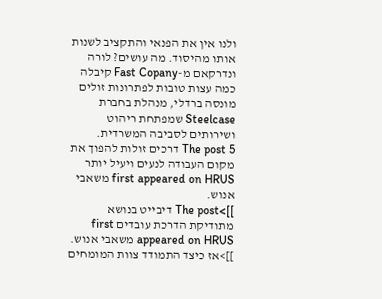ולנו אין את הפנאי והתקציב לשנות אותו מהיסוד. מה עושים? לורה ונדרקאם מ-Fast Copany קיבלה כמה עצות טובות לפתרונות זולים מונסה ברדלי, מנהלת בחברת Steelcase שמפתחת ריהוט ושירותים לסביבה המשרדית.
The post 5 דרכים זולות להפוך את מקום העבודה לנעים ויעיל יותר first appeared on HRUS משאבי אנוש.
]]>The post דיבייט בנושא מתודיקת הדרכת עובדים first appeared on HRUS משאבי אנוש.
]]>אז כיצד התמודד צוות המומחים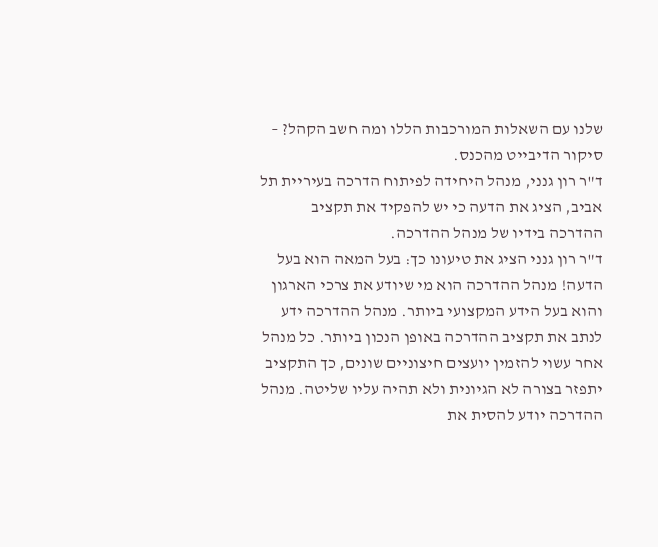שלנו עם השאלות המורכבות הללו ומה חשב הקהל? – סיקור הדיבייט מהכנס.
ד"ר רון גנני, מנהל היחידה לפיתוח הדרכה בעיריית תל אביב, הציג את הדעה כי יש להפקיד את תקציב ההדרכה בידיו של מנהל ההדרכה.
ד"ר רון גנני הציג את טיעונו כך: בעל המאה הוא בעל הדעה! מנהל ההדרכה הוא מי שיודע את צרכי הארגון והוא בעל הידע המקצועי ביותר. מנהל ההדרכה ידע לנתב את תקציב ההדרכה באופן הנכון ביותר. כל מנהל אחר עשוי להזמין יועצים חיצוניים שונים, כך התקציב יתפזר בצורה לא הגיונית ולא תהיה עליו שליטה. מנהל ההדרכה יודע להסית את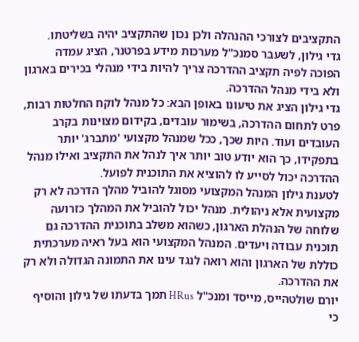התקציבים לצורכי ההנהלה ולכן נכון שהתקציב יהיה בשליטתו.
גדי גילון, לשעבר סמנכ"ל מערכות מידע בפרטנר, הציג עמדה הפוכה לפיה תקציב ההדרכה צריך להיות בידי מנהלי בכירים בארגון ולא בידי מנהל ההדרכה.
גדי גילון הציג את טיעונו באופן הבא: כל מנהל לוקח החלטות רבות, פרט לתחום ההדרכה, בשימור עובדים, בקידום מצוינות בקרב העובדים ועוד. היות שכך, ככל שמנהל מקצועי 'מתברג' יותר בתפקידו, כך הוא יודע טוב יותר איך לנהל את התקציב ואילו מנהל ההדרכה יכול לסייע לו להוציא את התוכנית לפועל.
לטענת גילון המנהל המקצועי מסוגל להוביל מהלך הדרכה לא רק מקצועית אלא ניהולית. מנהל יכול להוביל את המהלך כזרועה שלוחה של הנהלת הארגון, כשהוא משלב בתוכנית ההדרכה גם תוכנית עבודה ויעדים. המנהל המקצועי הוא בעל ראיה מערכתית כוללת של הארגון והוא רואה לנגד עינו את התמונה הגדולה ולא רק את ההדרכה.
יורם שולטהייס, מייסד ומנכ"ל HRus תמך בדעתו של גילון והוסיף כי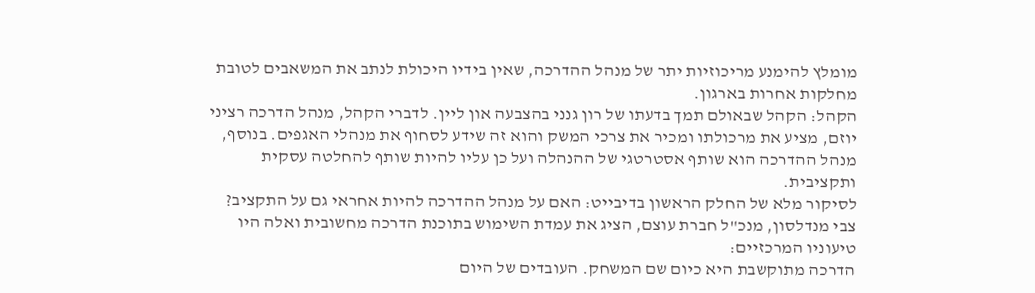מומלץ להימנע מריכוזיות יתר של מנהל ההדרכה, שאין בידיו היכולת לנתב את המשאבים לטובת מחלקות אחרות בארגון.
הקהל: הקהל שבאולם תמך בדעתו של רון גנני בהצבעה און ליין. לדברי הקהל, מנהל הדרכה רציני יוזם, מציע את מרכולתו ומכיר את צרכי המשק והוא זה שידע לסחוף את מנהלי האגפים. בנוסף, מנהל ההדרכה הוא שותף אסטרטגי של ההנהלה ועל כן עליו להיות שותף להחלטה עסקית ותקציבית.
לסיקור מלא של החלק הראשון בדיבייט: האם על מנהל ההדרכה להיות אחראי גם על התקציב?
צבי מנדלסון, מנכ"ל חברת עוצם, הציג את עמדת השימוש בתוכנת הדרכה מחשובית ואלה היו טיעוניו המרכזיים:
הדרכה מתוקשבת היא כיום שם המשחק. העובדים של היום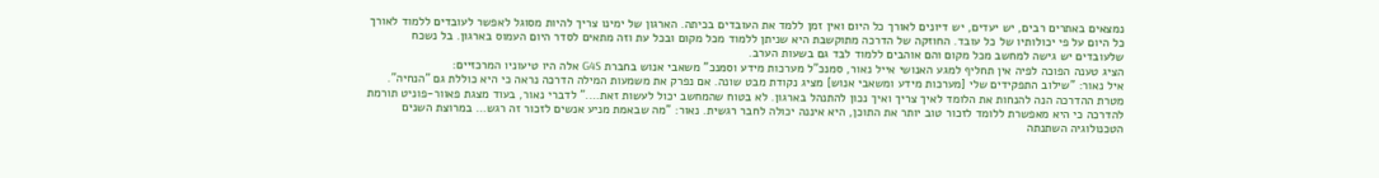נמצאים באתרים רבים, יש יעדים, יש דיונים לאורך כל היום ואין זמן ללמד את העובדים בכיתה. הארגון של ימינו צריך להיות מסוגל לאפשר לעובדים ללמוד לאורך כל היום על פי יכולותיו של כל עובד. החוזקה של הדרכה מתוקשבת היא שניתן ללמוד מכל מקום ובכל עת וזה מתאים לסדר היום העמוס בארגון. בל נשכח שלעובדים יש גישה למחשב מכל מקום והם אוהבים ללמוד לבד גם בשעות הערב.
הציג טענה הפוכה לפיה אין תחליף למגע האנושי אייל נאור, סמנכ"ל מערכות מידע וסמנכ" משאבי אנוש בחברת G4S אלה היו טיעוניו המרכזיים:
איל נאור: "שילוב התפקידים שלי [מערכות מידע ומשאבי אנוש] מציג נקודת מבט שונה. אם נפרק את משמעות המילה הדרכה נראה כי היא כוללת גם "הנחיה". מטרת ההדרכה הנה להנחות את הלומד לאיך צריך ואיך נכון להתנהל בארגון. לא בטוח שהמחשב יכול לעשות זאת…." לדברי נאור, בעוד מצגת פאוור-פוניט תורמת להדרכה כי היא מאפשרת ללומד לזכור טוב יותר את התוכן, היא איננה יכולה לחבר רגשית. נאור: "מה שבאמת מניע אנשים לזכור זה רגש… במרוצת השנים הטכנולוגיה השתנתה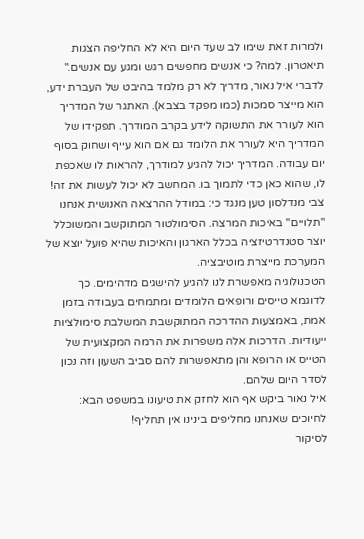ולמרות זאת שימו לב שעד היום היא לא החליפה הצגות תיאטרון. למה? כי אנשים מחפשים רגש ומגע עם אנשים."
לדברי איל נאור, מדריך לא רק מלמד בהיבט של העברת ידע, הוא מייצר סמכות (כמו מפקד בצבא). האתגר של המדריך הוא לעורר את התשוקה לידע בקרב המודרך. תפקידו של המדריך היא לעורר את הלומד גם אם הוא עייף ושחוק בסוף יום עבודה. המדריך יכול להגיע למודרך, להראות לו שאכפת לו, שהוא כאן כדי לתמוך בו. המחשב לא יכול לעשות את זה!
צבי מנדלסון טען מנגד כי: במודל ההרצאה האנושית אנחנו "תלויים" באיכות המרצה. הסימולטור המתוקשב והמשוכלל יוצר סטנדרטיזציה בכלל הארגון והאיכות שהיא פועל יוצא של המערכת מייצרת מוטיבציה.
הטכנולוגיה מאפשרת לנו להגיע להישגים מדהימים. כך לדוגמא טייסים ורופאים הלומדים ומתמחים בעבודה בזמן אמת, באמצעות ההדרכה המתוקשבת המשלבת סימולציות ייעודיות. הדרכות אלה משפרות את הרמה המקצועית של הטייס או הרופא והן מתאפשרות להם סביב השעון וזה נכון לסדר היום שלהם.
איל נאור ביקש אף הוא לחזק את טיעונו במשפט הבא: לחיוכים שאנחנו מחליפים בינינו אין תחליף!
לסיקור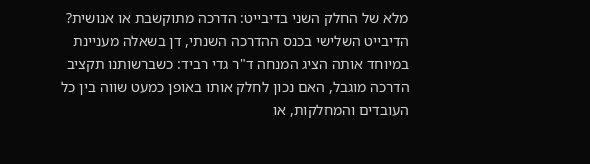מלא של החלק השני בדיבייט: הדרכה מתוקשבת או אנושית?
הדיבייט השלישי בכנס ההדרכה השנתי, דן בשאלה מעניינת במיוחד אותה הציג המנחה ד"ר גדי רביד: כשברשותנו תקציב הדרכה מוגבל, האם נכון לחלק אותו באופן כמעט שווה בין כל העובדים והמחלקות, או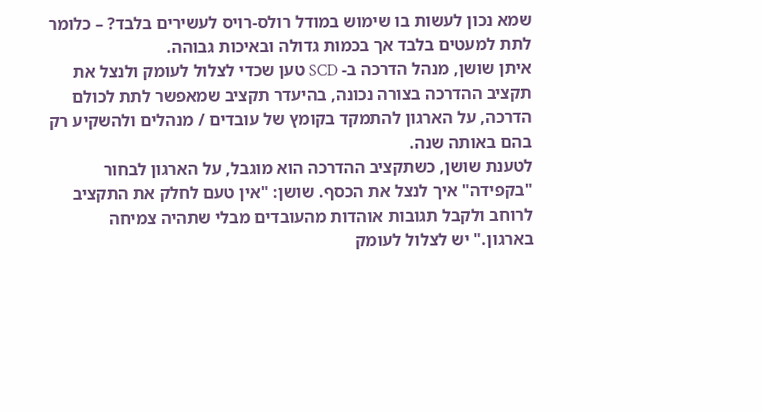שמא נכון לעשות בו שימוש במודל רולס-רויס לעשירים בלבד? – כלומר לתת למעטים בלבד אך בכמות גדולה ובאיכות גבוהה.
איתן שושן, מנהל הדרכה ב- SCD טען שכדי לצלול לעומק ולנצל את תקציב ההדרכה בצורה נכונה, בהיעדר תקציב שמאפשר לתת לכולם הדרכה, על הארגון להתמקד בקומץ של עובדים / מנהלים ולהשקיע רק בהם באותה שנה.
לטענת שושן, כשתקציב ההדרכה הוא מוגבל, על הארגון לבחור "בקפידה" איך לנצל את הכסף. שושן: "אין טעם לחלק את התקציב לרוחב ולקבל תגובות אוהדות מהעובדים מבלי שתהיה צמיחה בארגון." יש לצלול לעומק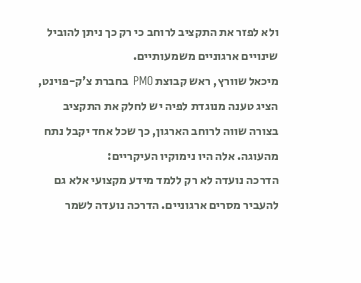ולא לפזר את התקציב לרוחב כי רק כך ניתן להוביל שינויים ארגוניים משמעותיים.
מיכאל שוורץ, ראש קבוצת PMO בחברת צ'ק-פוינט, הציג טענה מנוגדת לפיה יש לחלק את התקציב בצורה שווה לרוחב הארגון, כך שכל אחד יקבל נתח מהעוגה. אלה היו נימוקיו העיקריים:
הדרכה נועדה לא רק ללמד מידע מקצועי אלא גם להעביר מסרים ארגוניים. הדרכה נועדה לשמר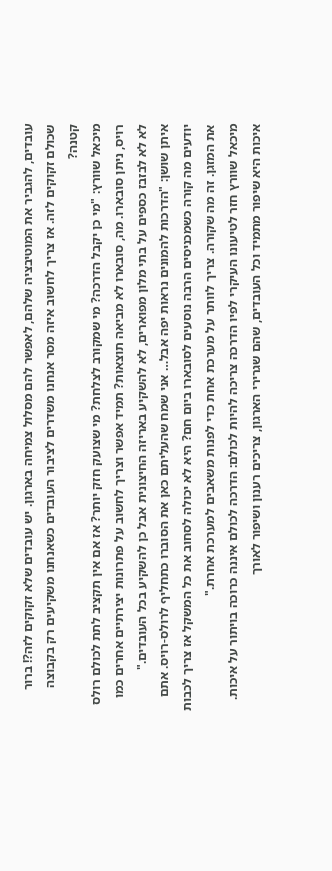עובדים, להגביר את המוטיבציה שלהם, לאפשר להם מסלול צמיחה בארגון. יש עובדים שלא זקוקים לזה?! ברור שכולם זקוקים לזה. אז צריך לחשוב איזה מסר אנחנו משדרים לציבור העובדים כשאנחנו משקיעים רק בקבוצה קטנה?
מיכאל שוורץ: "מי כן יקבל הדרכה? מי שמקורב לצלחת? מי שצועק חזק יותר? אז אם אין תקציב לתת לכולם רולס רויס, ניתן סובארו. מה, סובארו לא מביאה תוצאות? תמיד אפשר וצריך לחשוב על פתרונות יצירתיים אחרים כמו לא לא לבזבז כספים על בתי מלון מפוארים, לא להשקיע באריזה החיצונית אבל כן להשקיע בכל העובדים."
איתן שושן: "הדרכות להמונים נראות יפה אבל… אני שמח שהעליתם כאן את הסוברו כתחליף לרולס-רויס. אתם יודעים מה קורה כשמכניסים הרבה נוסעים לסובארו ביום חם? היא לא יכולה לסחוב את כל המשקל אז צריך לכבות את המזגן. זה מה שקורה. צריך לוותר על מערכת אחת כדי לפנות משאבים למערכת אחרת."
מיכאל שוורץ חזר לטיעונו העיקרי לפיו הדרכה צריכה להיות לכולם: הדרכה לכולם איננה כרוכה בויתור על איכות.
איכות היא שיפור מתמיד וכל העובדים, שהם שגרירי הארגון, צריכים רענון ושיפור לאורך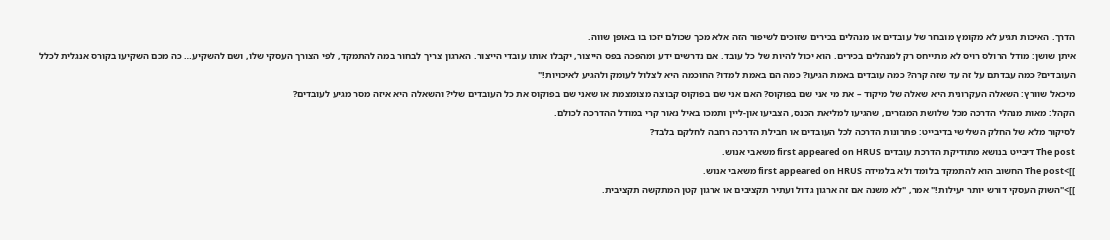הדרך. האיכות תגיע לא מקומץ מובחר של עובדים או מנהלים בכירים שזוכים לשיפור הזה אלא מכך שכולם יזכו בו באופן שווה.
איתן שושן: מודל הרולס רויס לא מתייחס רק למנהלים בכירים. הוא יכול להיות של כל עובד. אם נדרשים ידע ומהפכה בפס הייצור, יקבלו אותו עובדי הייצור. הארגון צריך לבחור במה להתמקד, לפי הצורך העסקי שלו, ושם להשקיע… כה מכם השקיעו בקורס אנגלית לכלל העובדים? כמה עבדתם על זה עד שזה קרה? כמה עובדים באמת הגיעו? כמה הם באמת למדו? החוכמה היא לצלול לעומק ולהגיע לאיכויות!"
מיכאל שוורץ: השאלה העקרונית היא שאלה של מיקוד – את מי אני שם בפוקוס? האם אני שם בפוקוס קבוצה מצומצמת או שאני שם בפוקוס את כל העובדים שלי? והשאלה היא איזה מסר מגיע לעובדים?
הקהל: מאות מנהלי הדרכה מכל שלושת המגזרים, שהגיעו למליאת הכנס, הצביעו און-ליין ותמכו באיל נאור קרי במודל ההדרכה לכולם.
לסיקור מלא של החלק השלישי בדיבייט: פתרונות הדרכה לכל העובדים או חבילת הדרכה רחבה לחלקם בלבד?
The post דיבייט בנושא מתודיקת הדרכת עובדים first appeared on HRUS משאבי אנוש.
]]>The post החשוב הוא להתמקד בלומד ולא בלמידה first appeared on HRUS משאבי אנוש.
]]>"השוק העסקי דורש יותר יעילות!" אמר, "לא משנה אם זה ארגון גדול ועתיר תקציבים או ארגון קטן המתקשה תקציבית.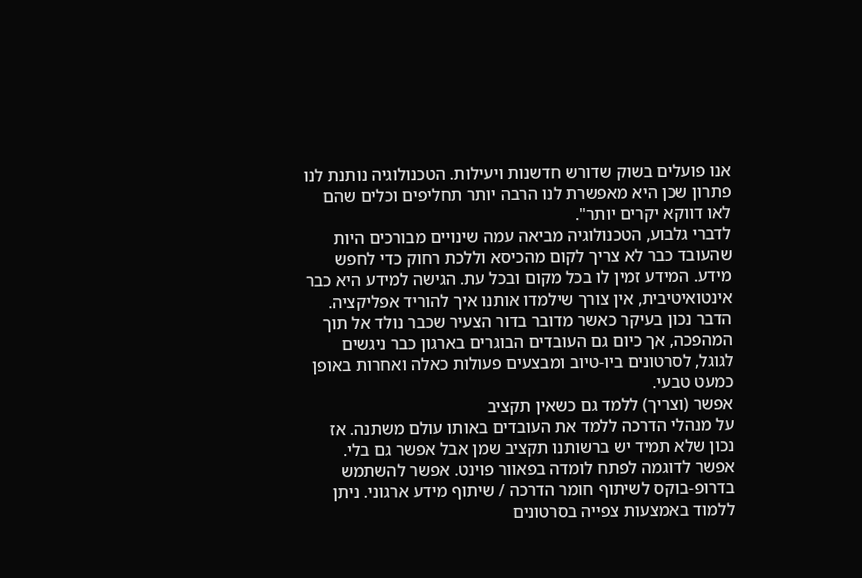אנו פועלים בשוק שדורש חדשנות ויעילות. הטכנולוגיה נותנת לנו פתרון שכן היא מאפשרת לנו הרבה יותר תחליפים וכלים שהם לאו דווקא יקרים יותר".
לדברי גלבוע, הטכנולוגיה מביאה עמה שינויים מבורכים היות שהעובד כבר לא צריך לקום מהכיסא וללכת רחוק כדי לחפש מידע. המידע זמין לו בכל מקום ובכל עת. הגישה למידע היא כבר אינטואיטיבית, אין צורך שילמדו אותנו איך להוריד אפליקציה. הדבר נכון בעיקר כאשר מדובר בדור הצעיר שכבר נולד אל תוך המהפכה, אך כיום גם העובדים הבוגרים בארגון כבר ניגשים לגוגל, לסרטונים ביו-טיוב ומבצעים פעולות כאלה ואחרות באופן כמעט טבעי.
אפשר (וצריך) ללמד גם כשאין תקציב
על מנהלי הדרכה ללמד את העובדים באותו עולם משתנה. אז נכון שלא תמיד יש ברשותנו תקציב שמן אבל אפשר גם בלי. אפשר לדוגמה לפתח לומדה בפאוור פוינט. אפשר להשתמש בדרופ-בוקס לשיתוף חומר הדרכה / שיתוף מידע ארגוני. ניתן ללמוד באמצעות צפייה בסרטונים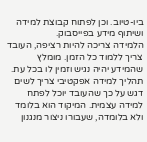ביו-טיוב. וכן לפתוח קבוצת למידה ושיתוף מידע בפייסבוק.
הלמידה צריכה להיות רציפה, העובד צריך ללמוד כל הזמן. מומלץ שהמידע יהיה נגיש וזמין לו בכל עת. תהליך למידה אפקטיבי צריך לשים דגש על כך שהעובד יוכל לפתח למידה עצמית. המיקוד הוא בלומד ולא בלומדה, שעבורו ניצור מנגנון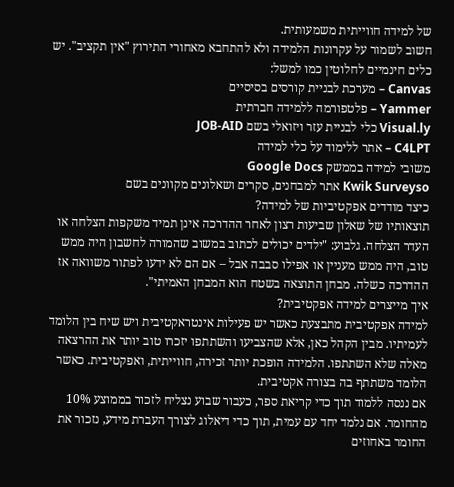של למידה חווייתית משמעותית.
חשוב לשמור על עקרונות הלמידה ולא להתחבא מאחורי התירוץ "אין תקציב". יש כלים חינמיים לחלוטין כמו למשל:
Canvas – מערכת לבניית קורסים בסיסיים
Yammer – פלטפורמה ללמידה חברתית
Visual.ly כלי לבניית עזר ויזואלי בשם JOB-AID
C4LPT – אתר ללימוד על כלי למידה
משובי למידה בממשק Google Docs
Kwik Surveyso אתר למבחנים, סקרים ושאלונים מקוונים בשם
כיצד מודדים אפקטיביות של למידה?
תוצאותיו של שאלון שביעות רצון לאחר ההדרכה אינן תמיד משקפות הצלחה או העדר הצלחה. גלבוע: "ילדים יכולים לכתוב במשוב שהמורה לחשבון היה ממש טוב, היה ממש מעניין או אפילו סבבה אבל – אם הם לא ידעו לפתור משוואה אז ההדרכה כשלה. מבחן התוצאה בשטח הוא המבחן האמיתי".
איך מייצרים למידה אפקטיבית?
למידה אפקטיבית מתבצעת כאשר יש פעילות אינטראקטיבית ויש שיח בין הלומד לעמיתיו. מבין הקהל כאן, אלא שהצביעו והשתתפו יזכרו טוב יותר את ההרצאה מאלה שלא השתתפו. הלמידה הופכת יותר זכירה, חווייתית, ואפקטיבית. כאשר הלומד משתתף בה בצורה אקטיבית.
אם ננסה ללמוד תוך כדי קריאת ספר, כעבור שבוע נצליח לזכור בממוצע 10% מהחומר. אם נלמד יחד עם עמית, תוך כדי דיאלוג לצורך העברת מידע, נזכור את החומר באחוזים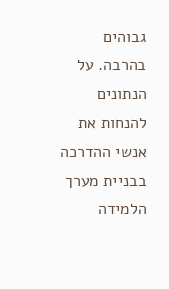גבוהים בהרבה. על הנתונים להנחות את אנשי ההדרכה בבניית מערך הלמידה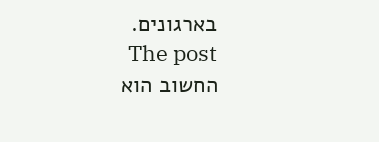בארגונים.
The post החשוב הוא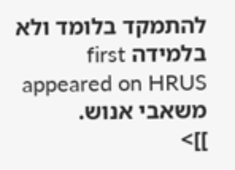להתמקד בלומד ולא בלמידה first appeared on HRUS משאבי אנוש.
]]>